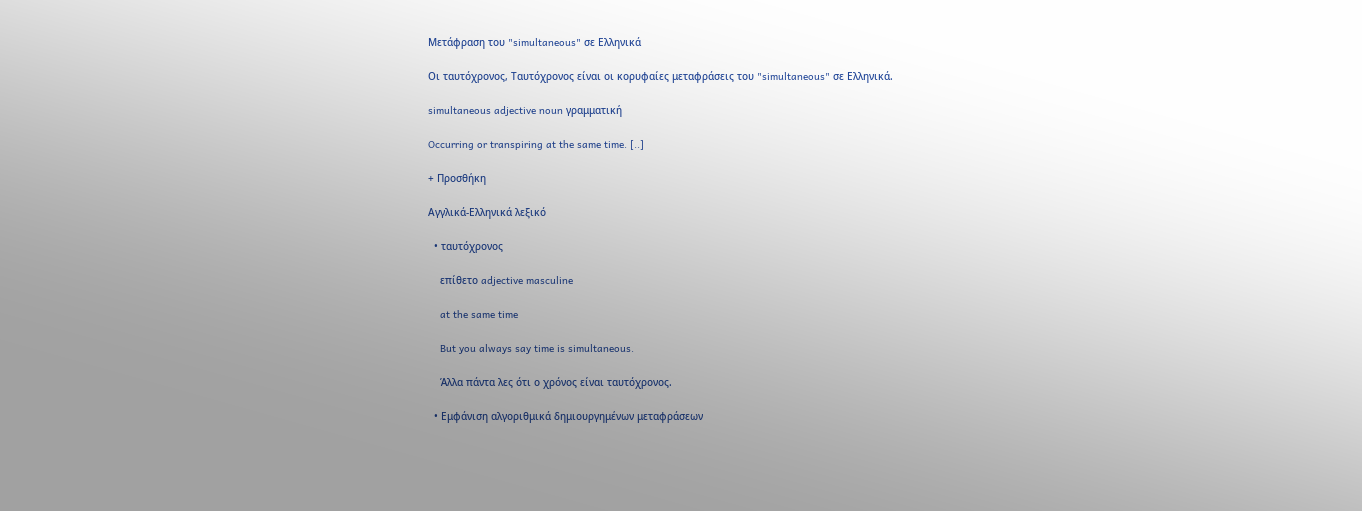Μετάφραση του "simultaneous" σε Ελληνικά

Οι ταυτόχρονος, Ταυτόχρονος είναι οι κορυφαίες μεταφράσεις του "simultaneous" σε Ελληνικά.

simultaneous adjective noun γραμματική

Occurring or transpiring at the same time. [..]

+ Προσθήκη

Αγγλικά-Ελληνικά λεξικό

  • ταυτόχρονος

    επίθετο adjective masculine

    at the same time

    But you always say time is simultaneous.

    Άλλα πάντα λες ότι ο χρόνος είναι ταυτόχρονος.

  • Εμφάνιση αλγοριθμικά δημιουργημένων μεταφράσεων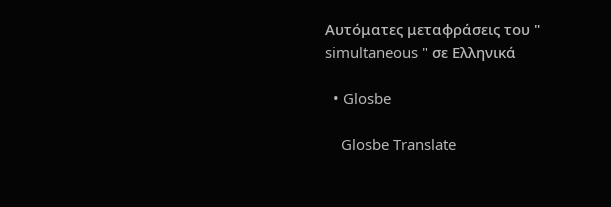Αυτόματες μεταφράσεις του " simultaneous " σε Ελληνικά

  • Glosbe

    Glosbe Translate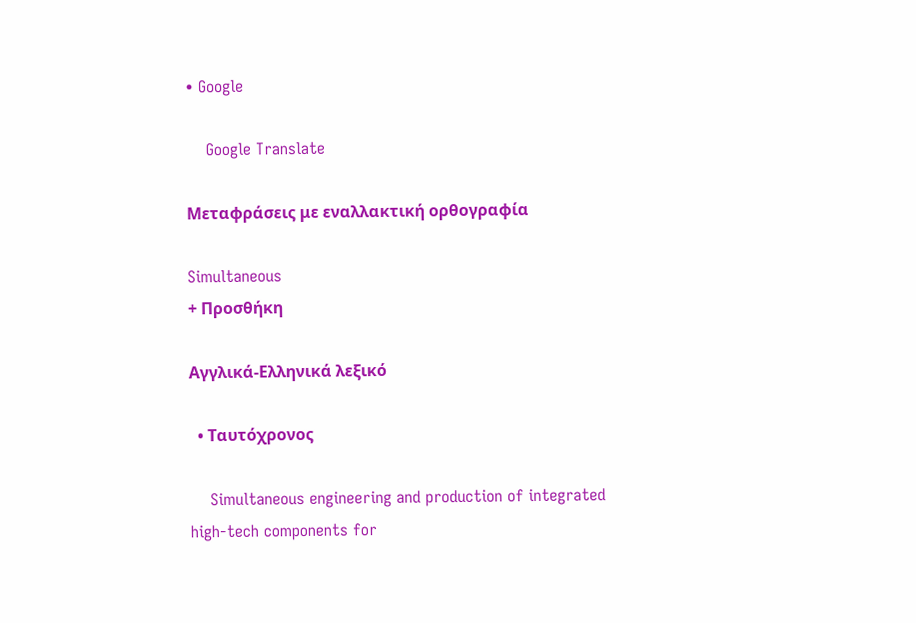• Google

    Google Translate

Μεταφράσεις με εναλλακτική ορθογραφία

Simultaneous
+ Προσθήκη

Αγγλικά-Ελληνικά λεξικό

  • Ταυτόχρονος

    Simultaneous engineering and production of integrated high-tech components for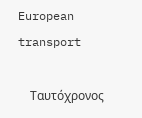European transport

    Ταυτόχρονος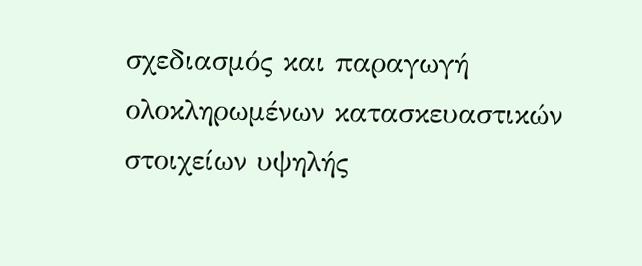σχεδιασμός και παραγωγή ολοκληρωμένων κατασκευαστικών στοιχείων υψηλής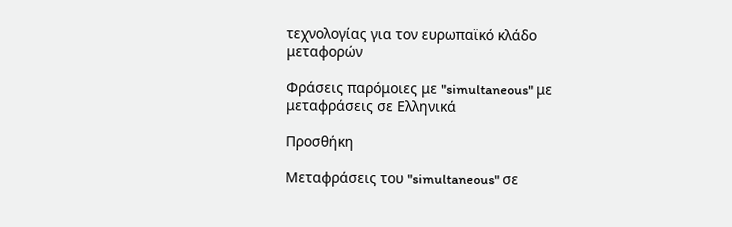τεχνολογίας για τον ευρωπαϊκό κλάδο μεταφορών

Φράσεις παρόμοιες με "simultaneous" με μεταφράσεις σε Ελληνικά

Προσθήκη

Μεταφράσεις του "simultaneous" σε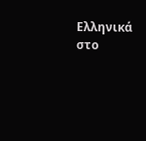Ελληνικά στο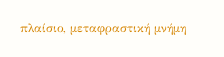πλαίσιο, μεταφραστική μνήμη